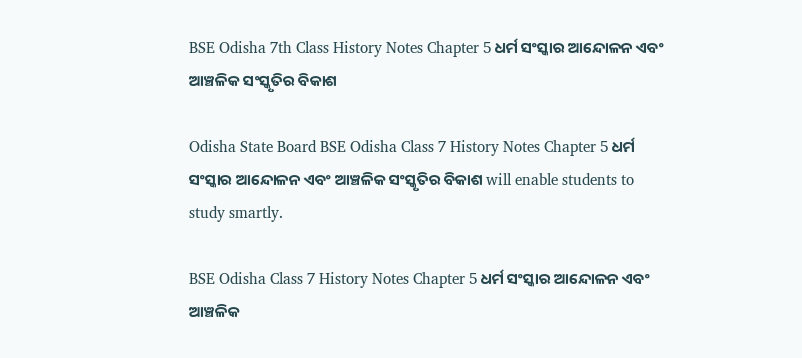BSE Odisha 7th Class History Notes Chapter 5 ଧର୍ମ ସଂସ୍କାର ଆନ୍ଦୋଳନ ଏବଂ ଆଞ୍ଚଳିକ ସଂସ୍କୃତିର ବିକାଶ

Odisha State Board BSE Odisha Class 7 History Notes Chapter 5 ଧର୍ମ ସଂସ୍କାର ଆନ୍ଦୋଳନ ଏବଂ ଆଞ୍ଚଳିକ ସଂସ୍କୃତିର ବିକାଶ will enable students to study smartly.

BSE Odisha Class 7 History Notes Chapter 5 ଧର୍ମ ସଂସ୍କାର ଆନ୍ଦୋଳନ ଏବଂ ଆଞ୍ଚଳିକ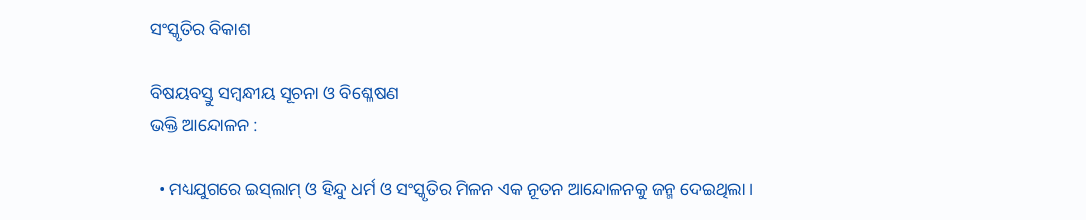ସଂସ୍କୃତିର ବିକାଶ

ବିଷୟବସ୍ତୁ ସମ୍ବନ୍ଧୀୟ ସୂଚନା ଓ ବିଶ୍ଳେଷଣ
ଭକ୍ତି ଆନ୍ଦୋଳନ :

  • ମଧ୍ୟଯୁଗରେ ଇସ୍‌ଲାମ୍ ଓ ହିନ୍ଦୁ ଧର୍ମ ଓ ସଂସ୍କୃତିର ମିଳନ ଏକ ନୂତନ ଆନ୍ଦୋଳନକୁ ଜନ୍ମ ଦେଇଥିଲା ।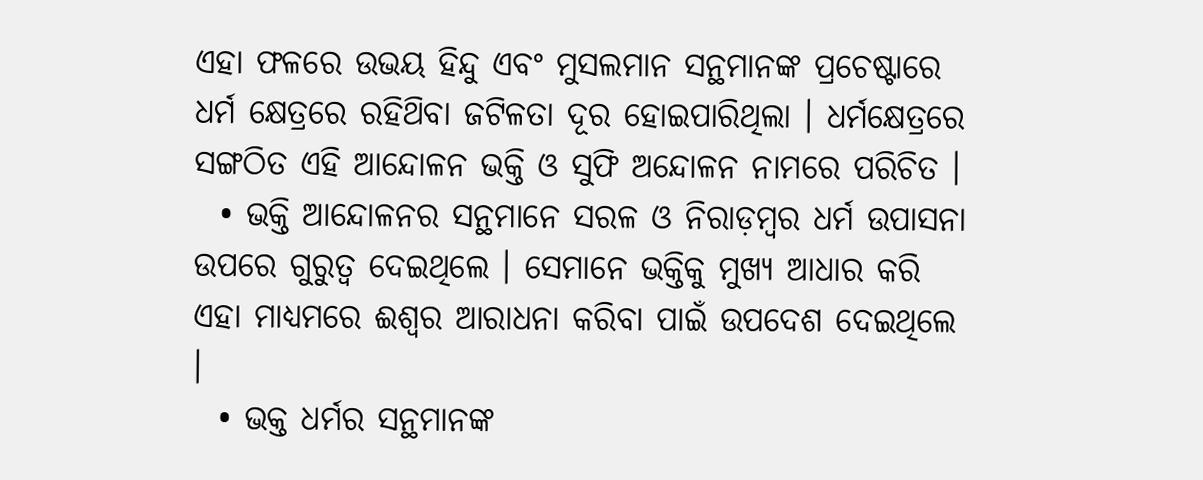ଏହା ଫଳରେ ଉଭୟ ହିନ୍ଦୁ ଏବଂ ମୁସଲମାନ ସନ୍ଥମାନଙ୍କ ପ୍ରଚେଷ୍ଟାରେ ଧର୍ମ କ୍ଷେତ୍ରରେ ରହିଥ‌ିବା ଜଟିଳତା ଦୂର ହୋଇପାରିଥିଲା । ଧର୍ମକ୍ଷେତ୍ରରେ ସଙ୍ଗଠିତ ଏହି ଆନ୍ଦୋଳନ ଭକ୍ତି ଓ ସୁଫି ଅନ୍ଦୋଳନ ନାମରେ ପରିଚିତ ।
  • ଭକ୍ତି ଆନ୍ଦୋଳନର ସନ୍ଥମାନେ ସରଳ ଓ ନିରାଡ଼ମ୍ବର ଧର୍ମ ଉପାସନା ଉପରେ ଗୁରୁତ୍ଵ ଦେଇଥିଲେ । ସେମାନେ ଭକ୍ତିକୁ ମୁଖ୍ୟ ଆଧାର କରି ଏହା ମାଧ୍ୟମରେ ଈଶ୍ବର ଆରାଧନା କରିବା ପାଇଁ ଉପଦେଶ ଦେଇଥିଲେ ।
  • ଭକ୍ତ ଧର୍ମର ସନ୍ଥମାନଙ୍କ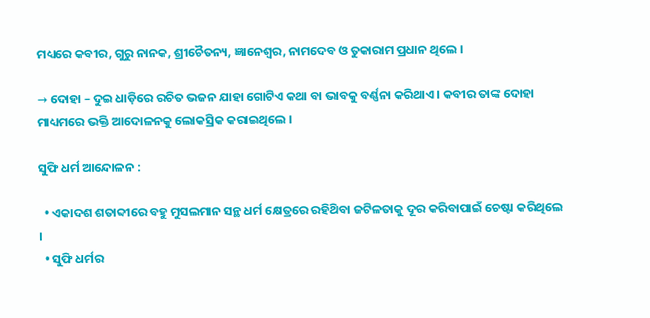ମଧ୍ୟରେ କବୀର, ଗୁରୁ ନାନକ, ଶ୍ରୀଚୈତନ୍ୟ, ଜ୍ଞାନେଶ୍ଵର, ନାମଦେବ ଓ ତୁକାରାମ ପ୍ରଧାନ ଥିଲେ ।

→ ଦୋହା – ଦୁଇ ଧାଡ଼ିରେ ରଚିତ ଭଜନ ଯାହା ଗୋଟିଏ କଥା ବା ଭାବକୁ ବର୍ଣ୍ଣନା କରିଥାଏ । କବୀର ତାଙ୍କ ଦୋହା ମାଧ୍ୟମରେ ଭକ୍ତି ଆଦୋଳନକୁ ଲୋକସ୍ରିକ କରାଇଥିଲେ ।

ସୁଫି ଧର୍ମ ଆନ୍ଦୋଳନ :

  • ଏକାଦଶ ଶତାବ୍ଦୀରେ ବହୁ ମୁସଲମାନ ସନ୍ଥ ଧର୍ମ କ୍ଷେତ୍ରରେ ରହିଥ‌ିବା ଜଟିଳତାକୁ ଦୂର କରିବାପାଇଁ ଚେଷ୍ଟା କରିଥିଲେ ।
  • ସୁଫି ଧର୍ମର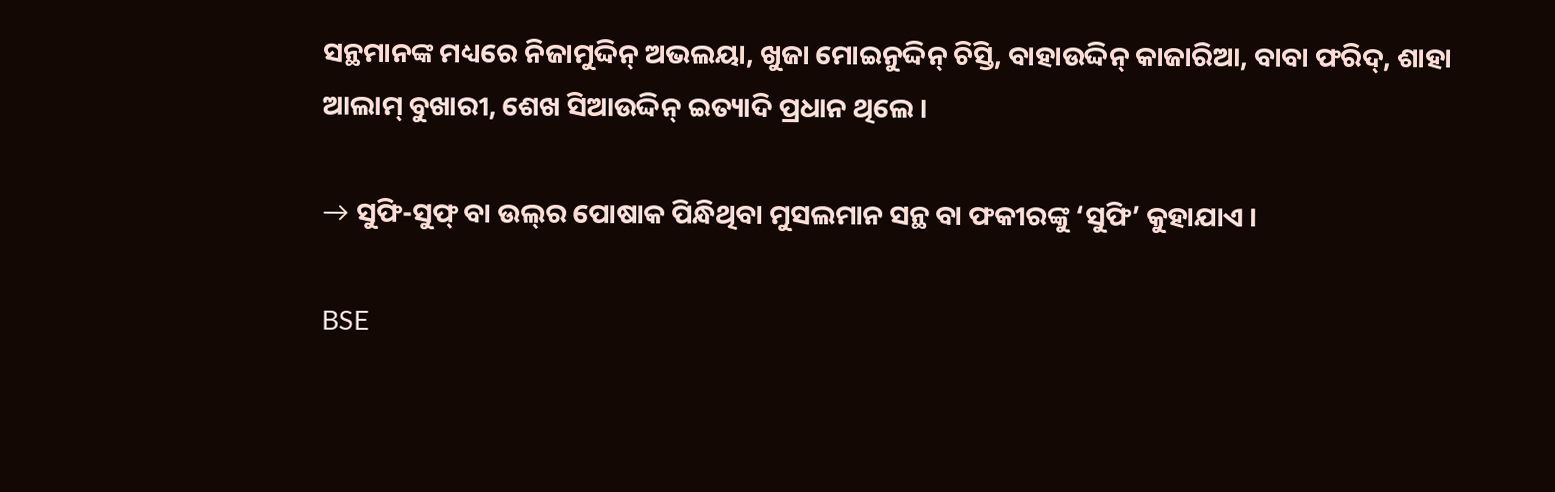ସନ୍ଥମାନଙ୍କ ମଧ୍ୟରେ ନିଜାମୁଦ୍ଦିନ୍ ଅଭଲୟା, ଖୁଜା ମୋଇନୁଦ୍ଦିନ୍ ଚିସ୍ତି, ବାହାଉଦ୍ଦିନ୍ କାଜାରିଆ, ବାବା ଫରିଦ୍, ଶାହା ଆଲାମ୍ ବୁଖାରୀ, ଶେଖ ସିଆଉଦ୍ଦିନ୍ ଇତ୍ୟାଦି ପ୍ରଧାନ ଥିଲେ ।

→ ସୁଫି-ସୁଫ୍ ବା ଉଲ୍‌ର ପୋଷାକ ପିନ୍ଧିଥିବା ମୁସଲମାନ ସନ୍ଥ ବା ଫକୀରଙ୍କୁ ‘ସୁଫି’ କୁହାଯାଏ ।

BSE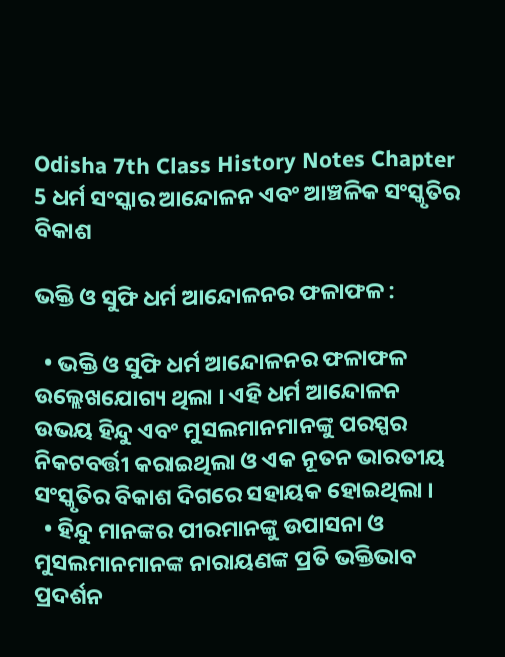Odisha 7th Class History Notes Chapter 5 ଧର୍ମ ସଂସ୍କାର ଆନ୍ଦୋଳନ ଏବଂ ଆଞ୍ଚଳିକ ସଂସ୍କୃତିର ବିକାଶ

ଭକ୍ତି ଓ ସୁଫି ଧର୍ମ ଆନ୍ଦୋଳନର ଫଳାଫଳ :

  • ଭକ୍ତି ଓ ସୁଫି ଧର୍ମ ଆନ୍ଦୋଳନର ଫଳାଫଳ ଉଲ୍ଲେଖଯୋଗ୍ୟ ଥିଲା । ଏହି ଧର୍ମ ଆନ୍ଦୋଳନ ଉଭୟ ହିନ୍ଦୁ ଏବଂ ମୁସଲମାନମାନଙ୍କୁ ପରସ୍ପର ନିକଟବର୍ତ୍ତୀ କରାଇଥିଲା ଓ ଏକ ନୂତନ ଭାରତୀୟ ସଂସ୍କୃତିର ବିକାଶ ଦିଗରେ ସହାୟକ ହୋଇଥିଲା ।
  • ହିନ୍ଦୁ ମାନଙ୍କର ପୀରମାନଙ୍କୁ ଉପାସନା ଓ ମୁସଲମାନମାନଙ୍କ ନାରାୟଣଙ୍କ ପ୍ରତି ଭକ୍ତିଭାବ ପ୍ରଦର୍ଶନ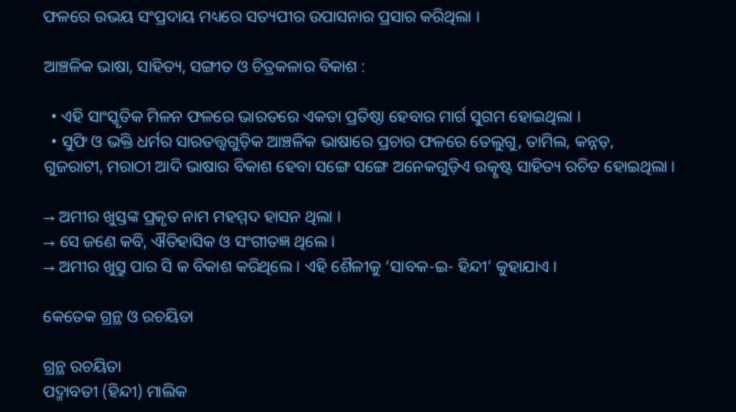ଫଳରେ ଉଭୟ ସଂପ୍ରଦାୟ ମଧ୍ୟରେ ସତ୍ୟପୀର ଉପାସନାର ପ୍ରସାର କରିଥିଲା ।

ଆଞ୍ଚଳିକ ଭାଷା, ସାହିତ୍ୟ, ସଙ୍ଗୀତ ଓ ଚିତ୍ରକଳାର ବିକାଶ :

  • ଏହି ସାଂସ୍କୃତିକ ମିଳନ ଫଳରେ ଭାରତରେ ଏକତା ପ୍ରତିଷ୍ଠା ହେବାର ମାର୍ଗ ସୁଗମ ହୋଇଥିଲା ।
  • ସୁଫି ଓ ଭକ୍ତି ଧର୍ମର ସାରତତ୍ତ୍ଵଗୁଡ଼ିକ ଆଞ୍ଚଳିକ ଭାଷାରେ ପ୍ରଚାର ଫଳରେ ତେଲୁଗୁ, ତାମିଲ, କନ୍ନଡ଼, ଗୁଜରାଟୀ, ମରାଠୀ ଆଦି ଭାଷାର ବିକାଶ ହେବା ସଙ୍ଗେ ସଙ୍ଗେ ଅନେକଗୁଡ଼ିଏ ଉତ୍କୃଷ୍ଟ ସାହିତ୍ୟ ରଚିତ ହୋଇଥିଲା ।

→ ଅମୀର ଖୁସ୍ତଙ୍କ ପ୍ରକୃତ ନାମ ମହମ୍ମଦ ହାସନ ଥିଲା ।
→ ସେ ଜଣେ କବି, ଐତିହାସିକ ଓ ସଂଗୀତଜ୍ଞ ଥିଲେ ।
→ ଅମୀର ଖୁସ୍ରୁ ପାର ସି କ ବିକାଶ କରିଥିଲେ । ଏହି ଶୈଳୀକୁ ‘ସାବକ-ଇ- ହିନ୍ଦୀ’ କୁହାଯାଏ ।

କେତେକ ଗ୍ରନ୍ଥ ଓ ରଚୟିତା

ଗ୍ରନ୍ଥ ରଚୟିତା
ପଦ୍ମାବତୀ (ହିନ୍ଦୀ) ମାଲିକ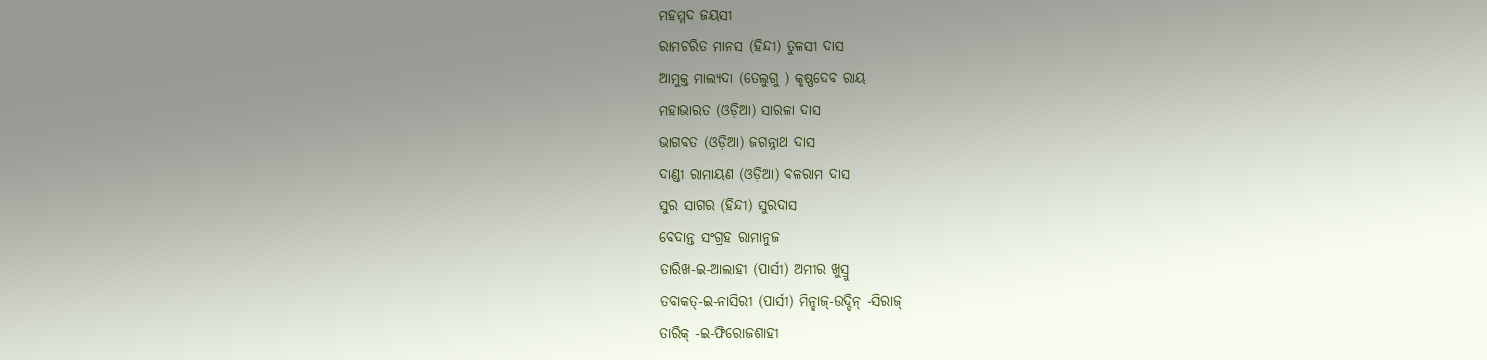ମହମ୍ମଦ ଜୟସୀ
ରାମଚରିତ ମାନସ (ହିନ୍ଦୀ) ତୁଳସୀ ଦାସ
ଆମୁକ୍ତ ମାଲ୍ୟଦା (ତେଲୁଗୁ ) କୃଷ୍ଣଦେବ ରାୟ
ମହାଭାରତ (ଓଡ଼ିଆ) ସାରଳା ଦାସ
ଭାଗବତ (ଓଡ଼ିଆ) ଜଗନ୍ନାଥ ଦାସ
ଦାଣ୍ଡୀ ରାମାୟଣ (ଓଡ଼ିଆ) ବଳରାମ ଦାସ
ସୁର ସାଗର (ହିନ୍ଦୀ) ସୁରଦାସ
ବେଦାନ୍ତ ସଂଗ୍ରହ ରାମାନୁଜ
ତାରିଖ-ଇ-ଆଲାହୀ (ପାର୍ସୀ) ଅମୀର ଖୁସ୍ରୁ
ତବାକତ୍-ଇ-ନାସିରୀ (ପାର୍ସୀ) ମିନ୍ହାଜ୍-ଉଦ୍ଦିନ୍ -ସିରାଜ୍
ତାରିକ୍ -ଇ-ଫିରୋଜଶାହୀ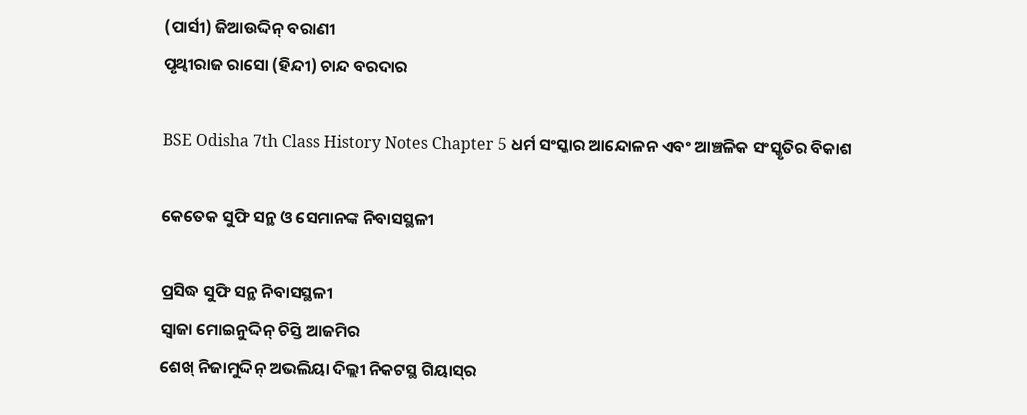(ପାର୍ସୀ) ଜିଆଉଦ୍ଦିନ୍ ବରାଣୀ
ପୃଥ୍ୱୀରାଜ ରାସୋ (ହିନ୍ଦୀ) ଚାନ୍ଦ ବରଦାର

BSE Odisha 7th Class History Notes Chapter 5 ଧର୍ମ ସଂସ୍କାର ଆନ୍ଦୋଳନ ଏବଂ ଆଞ୍ଚଳିକ ସଂସ୍କୃତିର ବିକାଶ

କେତେକ ସୁଫି ସନ୍ଥ ଓ ସେମାନଙ୍କ ନିବାସସ୍ଥଳୀ

ପ୍ରସିଦ୍ଧ ସୁଫି ସନ୍ଥ ନିବାସସ୍ଥଳୀ
ସ୍ଵାଜା ମୋଇନୁଦ୍ଦିନ୍ ଚିସ୍ତି ଆଜମିର
ଶେଖ୍ ନିଜାମୁଦ୍ଦିନ୍ ଅଭଲିୟା ଦିଲ୍ଲୀ ନିକଟସ୍ଥ ଗିୟାସ୍‌ର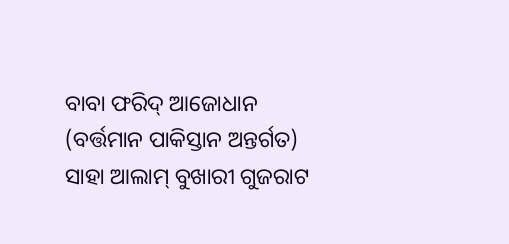ବାବା ଫରିଦ୍ ଆଜୋଧାନ (ବର୍ତ୍ତମାନ ପାକିସ୍ତାନ ଅନ୍ତର୍ଗତ)
ସାହା ଆଲାମ୍ ବୁଖାରୀ ଗୁଜରାଟ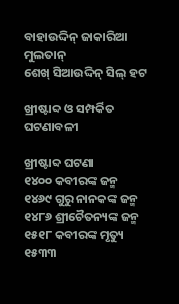ବାହାଉଦ୍ଦିନ୍ ଜାକାରିଆ ମୁଲତାନ୍
ଶେଖ୍ ସିଆଉଦ୍ଦିନ୍ ସିଲ୍ ହଟ

ଖ୍ରୀଷ୍ଟାବ୍ଦ ଓ ସମ୍ପର୍କିତ ଘଟଣାବଳୀ

ଖ୍ରୀଷ୍ଟାବ୍ଦ ଘଟଣା
୧୪୦୦ କବୀରଙ୍କ ଜନ୍ମ
୧୪୬୯ ଗୁରୁ ନାନକଙ୍କ ଜନ୍ମ
୧୪୮୬ ଶ୍ରୀଚୈତନ୍ୟଙ୍କ ଜନ୍ମ
୧୫୧୮ କବୀରଙ୍କ ମୃତ୍ୟୁ
୧୫୩୩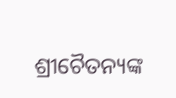ଶ୍ରୀଚୈତନ୍ୟଙ୍କ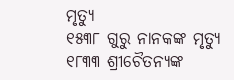ମୃତ୍ୟୁ
୧୫୩୮ ଗୁରୁ ନାନକଙ୍କ ମୃତ୍ୟୁ
୧୮୩୩ ଶ୍ରୀଚୈତନ୍ୟଙ୍କ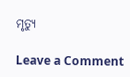ମୃତ୍ୟୁ

Leave a Comment